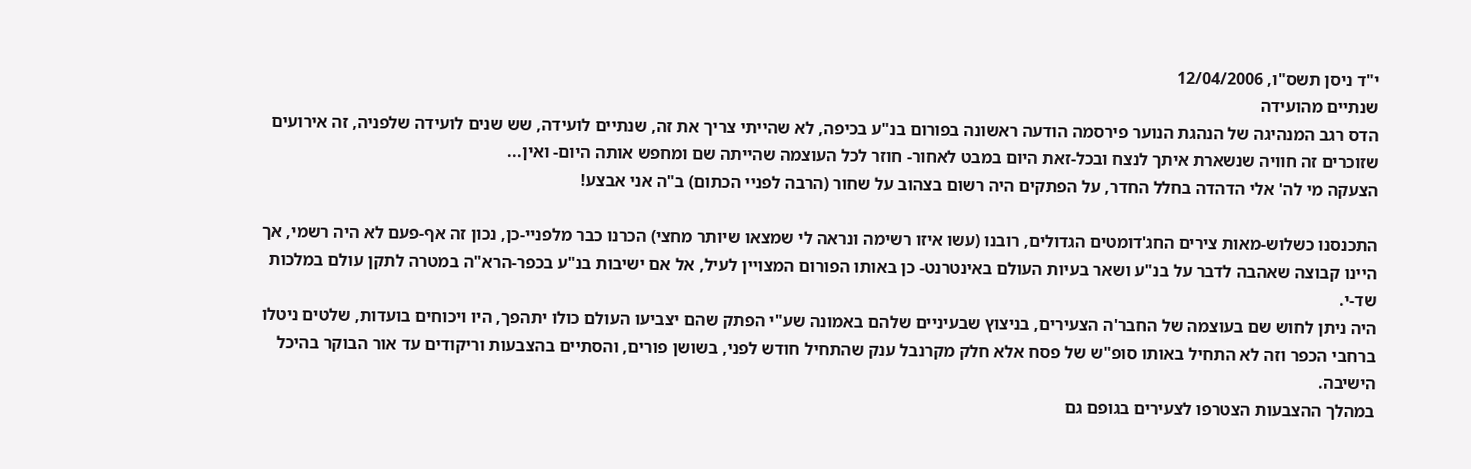י"ד ניסן תשס"ו, 12/04/2006
שנתיים מהועידה
הדס רגב המנהיגה של הנהגת הנוער פירסמה הודעה ראשונה בפורום בנ"ע בכיפה, לא שהייתי צריך את זה, שנתיים לועידה, שש שנים לועידה שלפניה, זה אירועים שזוכרים זה חוויה שנשארת איתך לנצח ובכל-זאת היום במבט לאחור- חוזר לכל העוצמה שהייתה שם ומחפש אותה היום- ואין...
הצעקה מי לה' אלי הדהדה בחלל החדר, על הפתקים היה רשום בצהוב על שחור (הרבה לפניי הכתום) ב"ה אני אבצע!

התכנסנו כשלוש-מאות צירים החג'דומטים הגדולים, רובנו (עשו איזו רשימה ונראה לי שמצאו שיותר מחצי) הכרנו כבר מלפניי-כן, נכון זה אף-פעם לא היה רשמי, אך היינו קבוצה שאהבה לדבר על בנ"ע ושאר בעיות העולם באינטרנט- כן באותו הפורום המצויין לעיל, אל אם ישיבות בנ"ע בכפר-הרא"ה במטרה לתקן עולם במלכות שד-י.
היה ניתן לחוש שם בעוצמה של החבר'ה הצעירים, בניצוץ שבעיניים שלהם באמונה שע"י הפתק שהם יצביעו העולם כולו יתהפך, היו ויכוחים בועדות, שלטים ניטלו ברחבי הכפר וזה לא התחיל באותו סופ"ש של פסח אלא חלק מקרנבל ענק שהתחיל חודש לפני, בשושן פורים, והסתיים בהצבעות וריקודים עד אור הבוקר בהיכל הישיבה.
במהלך ההצבעות הצטרפו לצעירים בגופם גם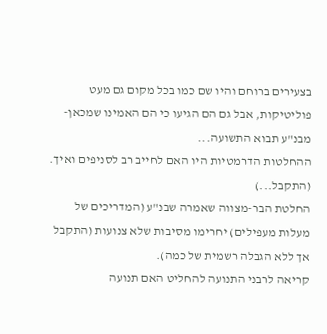בצעירים ברוחם והיו שם כמו בכל מקום גם מעט פוליטיקות, אבל גם הם הגיעו כי הם האמינו שמכאן- מבנ"ע תבוא התשועה...
ההחלטות הדרמטיות היו האם לחייב רב לסניפים ואיך. (התקבל...)
החלטת הבר-מצווה שאמרה שבנ"ע (המדריכים של מעלות מעפילים) יחרימו מסיבות שלא צנועות (התקבל אך ללא הגבלה רשמית של כמה).
קריאה לרבני התנועה להחליט האם תנועה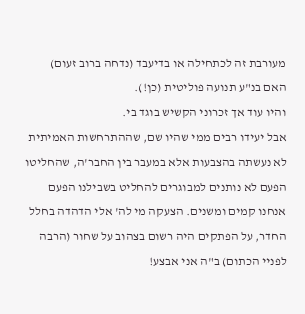מעורבת זה לכתחילה או בדיעבד (נדחה ברוב זעום)
האם בנ"ע תנועה פוליטית (כן!).
והיו עוד אך זכרוני הקשיש בוגד בי.
אבל יעידו רבים ממי שהיו שם, שההתרחשות האמיתית לא נעשתה בהצבעות אלא במעבר בין החבר'ה, שהחליטו הפעם לא נותנים למבוגרים להחליט בשבילנו הפעם אנחנו קמים ומשנים. הצעקה מי לה' אלי הדהדה בחלל החדר, על הפתקים היה רשום בצהוב על שחור (הרבה לפניי הכתום) ב"ה אני אבצע!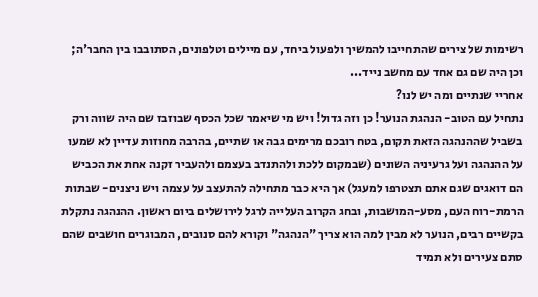רשימות של צירים שהתחייבו להמשיך ולפעול ביחד, עם מיילים וטלפונים, הסתובבו בין החבר'ה; וכן היה שם גם אחד עם מחשב נייד...
אחריי שנתיים ומה יש לנו?
נתחיל עם הטוב- הנהגת הנוער! כן וזה גדול! ויש מי שיאמר שכל הכסף שבוזבז שם היה שווה ורק בשביל שההנהגה הזאת תקום, בטח רובכם מרימים גבה או שתיים, בהרבה מחוזות עדיין לא שמעו על ההנהגה ועל גרעיניה השונים (שבמקום ללכת ולהתנדב בעצמם ולהעביר זקנה אחת את הכביש הם דואגים שגם אתם תצטרפו למעגל) אך היא כבר מתחילה להתעצב על עצמה ויש ניצנים- שבתות הרמת-רוח העם, מסע-המושבות, ובחג הקרוב העלייה לרגל לירושלים ביום ראשון. ההנהגה נתקלת בקשיים רבים, הנוער לא מבין למה הוא צריך "הנהגה" וקורא להם סנובים, המבוגרים חושבים שהם סתם צעירים ולא תמיד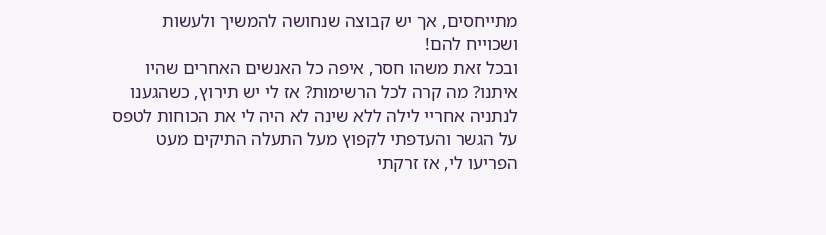מתייחסים, אך יש קבוצה שנחושה להמשיך ולעשות ושכוייח להם!
ובכל זאת משהו חסר, איפה כל האנשים האחרים שהיו איתנו? מה קרה לכל הרשימות? אז לי יש תירוץ, כשהגענו לנתניה אחריי לילה ללא שינה לא היה לי את הכוחות לטפס על הגשר והעדפתי לקפוץ מעל התעלה התיקים מעט הפריעו לי, אז זרקתי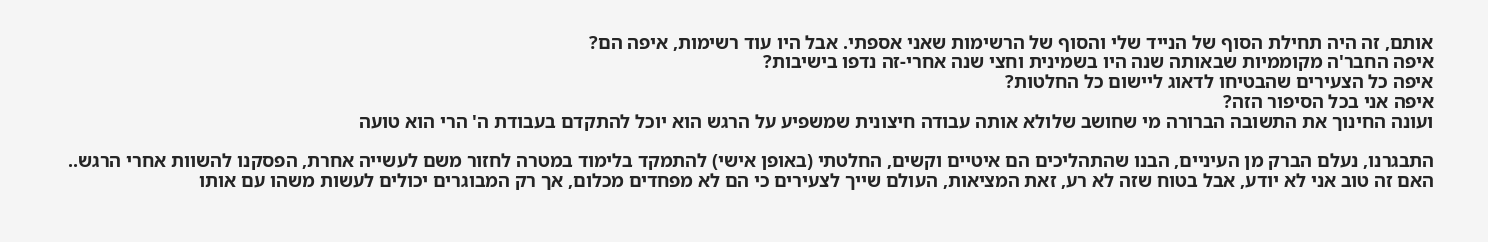אותם, זה היה תחילת הסוף של הנייד שלי והסוף של הרשימות שאני אספתי. אבל היו עוד רשימות, איפה הם?
איפה החבר'ה מקוממיות שבאותה שנה היו בשמינית וחצי שנה אחרי-זה נדפו בישיבות?
איפה כל הצעירים שהבטיחו לדאוג ליישום כל החלטות?
איפה אני בכל הסיפור הזה?
ועונה החינוך את התשובה הברורה מי שחושב שלולא אותה עבודה חיצונית שמשפיע על הרגש הוא יוכל להתקדם בעבודת ה' הרי הוא טועה

התבגרנו, נעלם הברק מן העיניים, הבנו שהתהליכים הם איטיים וקשים, החלטתי (באופן אישי) להתמקד בלימוד במטרה לחזור משם לעשייה אחרת, הפסקנו להשוות אחרי הרגש..
האם זה טוב אני לא יודע, אבל בטוח שזה לא רע, זאת המציאות, העולם שייך לצעירים כי הם לא מפחדים מכלום, אך רק המבוגרים יכולים לעשות משהו עם אותו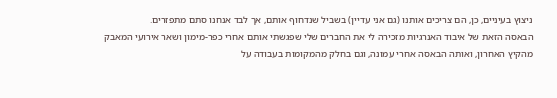ניצוץ בעיניים, כן, הם צריכים אותנו (גם אני עדיין) בשביל שנדחוף אותם, אך לבד אנחנו סתם מתפזרים.
הבאסה הזאת של איבוד האנרגיות מזכירה לי את החברים שלי שפגשתי אותם אחרי כפר-מימון ושאר אירועי המאבק מהקיץ האחרון, ואותה הבאסה אחרי עמונה, וגם בחלק מהמקומות בעבודה על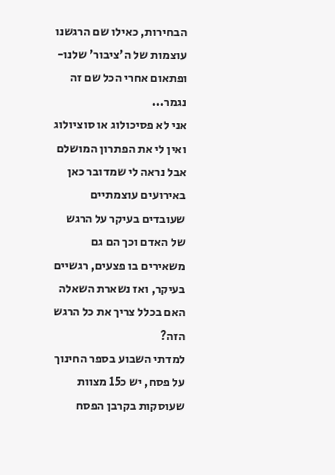הבחירות, כאילו שם הרגשנו עוצמות של ה'ציבור' שלנו- ופתאום אחרי הכל שם זה נגמר...
אני לא פסיכולוג או סוציולוג ואין לי את הפתרון המושלם אבל נראה לי שמדובר כאן באירועים עוצמתיים שעובדים בעיקר על הרגש של האדם וכך הם גם משאירים בו פצעים, רגשיים בעיקר, ואז נשארת השאלה האם בכלל צריך את כל הרגש הזה?
למדתי השבוע בספר החינוך על פסח, יש כ15 מצוות שעוסקות בקרבן הפסח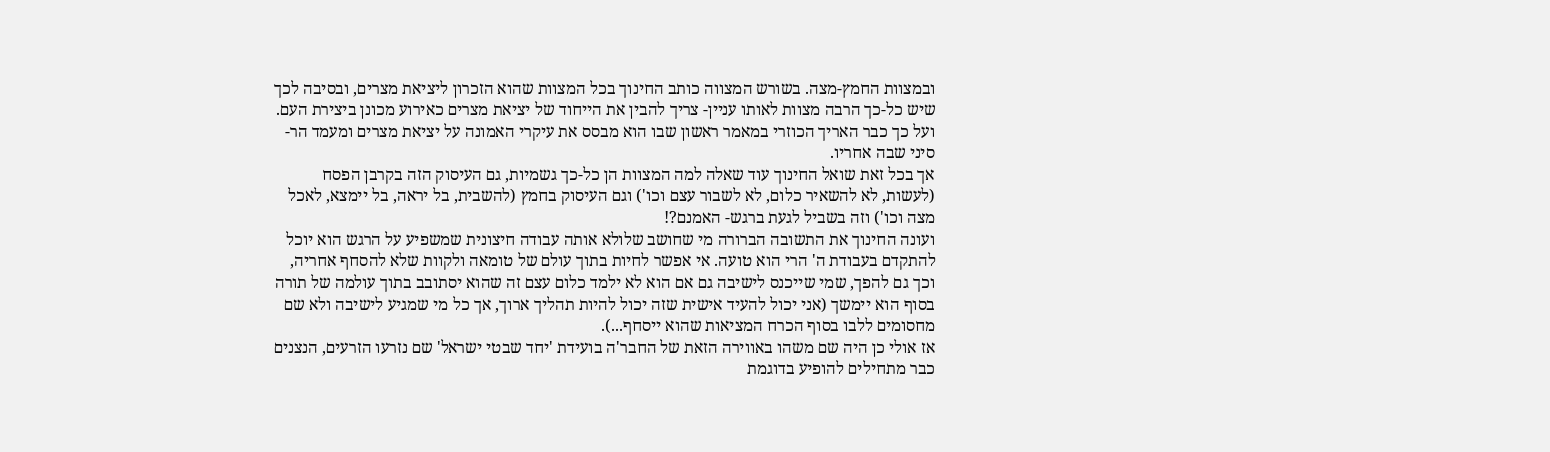ובמצוות החמץ-מצה. בשורש המצווה כותב החינוך בכל המצוות שהוא הזכרון ליציאת מצרים, ובסיבה לכך שיש כל-כך הרבה מצוות לאותו עניין- צריך להבין את הייחוד של יציאת מצרים כאירוע מכונן ביצירת העם. ועל כך כבר האריך הכוזרי במאמר ראשון שבו הוא מבסס את עיקרי האמונה על יציאת מצרים ומעמד הר-סיני שבה אחריו.
אך בכל זאת שואל החינוך עוד שאלה למה המצוות הן כל-כך גשמיות, גם העיסוק הזה בקרבן הפסח (לעשות, לא להשאיר כלום, לא לשבור עצם וכו') וגם העיסוק בחמץ (להשבית, בל יראה, בל יימצא, לאכל מצה וכו') וזה בשביל לגעת ברגש- האמנם?!
ועונה החינוך את התשובה הברורה מי שחושב שלולא אותה עבודה חיצונית שמשפיע על הרגש הוא יוכל להתקדם בעבודת ה' הרי הוא טועה. אי אפשר לחיות בתוך עולם של טומאה ולקוות שלא להסחף אחריה, וכך גם להפך, שמי שייכנס לישיבה גם אם הוא לא ילמד כלום עצם זה שהוא יסתובב בתוך עולמה של תורה בסוף הוא יימשך (אני יכול להעיד אישית שזה יכול להיות תהליך ארוך, אך כל מי שמגיע לישיבה ולא שם מחסומים ללבו בסוף הכרח המציאות שהוא ייסחף...).
אז אולי כן היה שם משהו באווירה הזאת של החבר'ה בועידת 'יחד שבטי ישראל' שם נזרעו הזרעים, הנצנים כבר מתחילים להופיע בדוגמת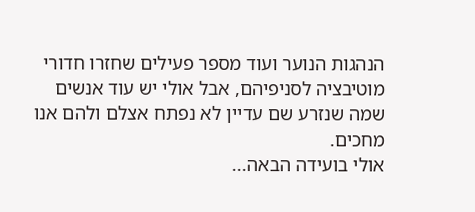הנהגות הנוער ועוד מספר פעילים שחזרו חדורי מוטיבציה לסניפיהם, אבל אולי יש עוד אנשים שמה שנזרע שם עדיין לא נפתח אצלם ולהם אנו מחכים.
אולי בועידה הבאה...